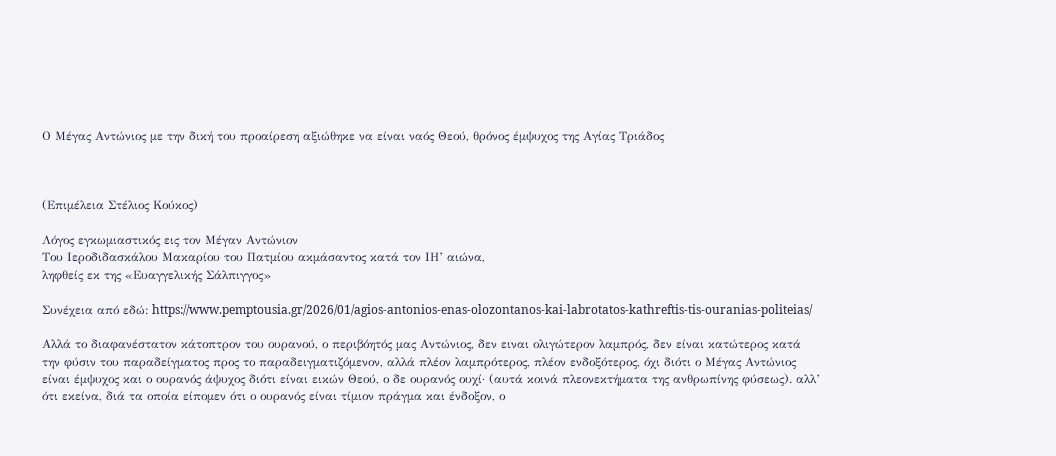Ο Μέγας Αντώνιος με την δική του προαίρεση αξιώθηκε να είναι ναός Θεού, θρόνος έμψυχος της Αγίας Τριάδος



(Επιμέλεια Στέλιος Κούκος)

Λόγος εγκωμιαστικός εις τον Μέγαν Αντώνιον
Του Ιεροδιδασκάλου Μακαρίου του Πατμίου ακμάσαντος κατά τον ΙΗ’ αιώνα,
ληφθείς εκ της «Ευαγγελικής Σάλπιγγος»

Συνέχεια από εδώ: https://www.pemptousia.gr/2026/01/agios-antonios-enas-olozontanos-kai-labrotatos-kathreftis-tis-ouranias-politeias/

Αλλά το διαφανέστατον κάτοπτρον του ουρανού, ο περιβόητός μας Αντώνιος, δεν ειναι ολιγώτερον λαμπρός, δεν είναι κατώτερος κατά την φύσιν του παραδείγματος προς το παραδειγματιζόμενον, αλλά πλέον λαμπρότερος, πλέον ενδοξότερος, όχι διότι ο Μέγας Αντώνιος είναι έμψυχος και ο ουρανός άψυχος διότι είναι εικών Θεού, ο δε ουρανός ουχί· (αυτά κοινά πλεονεκτήματα της ανθρωπίνης φύσεως). αλλ’ ότι εκείνα, διά τα οποία είπομεν ότι ο ουρανός είναι τίμιον πράγμα και ένδοξον, ο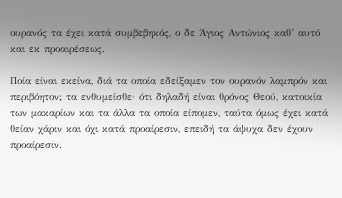ουρανός τα έχει κατά συμβεβηκός, ο δε Άγιος Αντώνιος καθ’ αυτό και εκ προαιρέσεως.

Ποία είναι εκείνα, διά τα οποία εδείξαμεν τον ουρανόν λαμπρόν και περιβόητον; τα ενθυμείσθε· ότι δηλαδή είναι θρόνος Θεού, κατοικία των μακαρίων και τα άλλα τα οποία είπομεν, ταύτα όμως έχει κατά θείαν χάριν και όχι κατά προαίρεσιν, επειδή τα άψυχα δεν έχουν προαίρεσιν.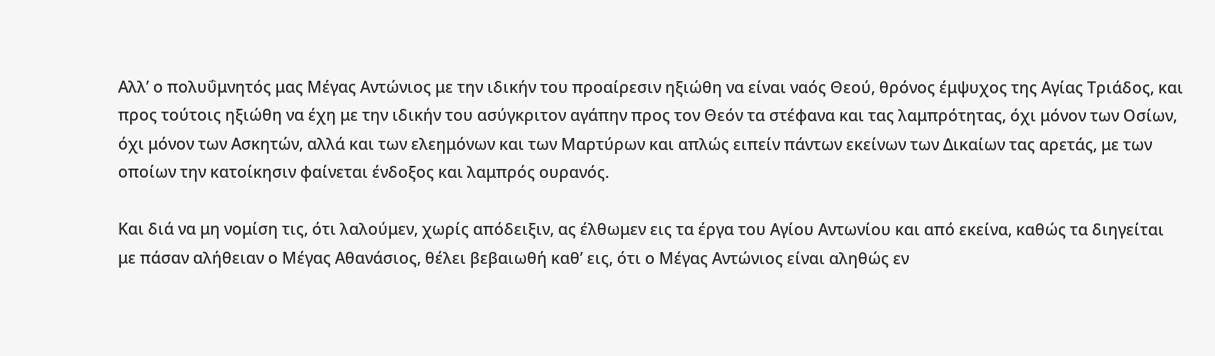Αλλ’ ο πολυΰμνητός μας Μέγας Αντώνιος με την ιδικήν του προαίρεσιν ηξιώθη να είναι ναός Θεού, θρόνος έμψυχος της Αγίας Τριάδος, και προς τούτοις ηξιώθη να έχη με την ιδικήν του ασύγκριτον αγάπην προς τον Θεόν τα στέφανα και τας λαμπρότητας, όχι μόνον των Οσίων, όχι μόνον των Ασκητών, αλλά και των ελεημόνων και των Μαρτύρων και απλώς ειπείν πάντων εκείνων των Δικαίων τας αρετάς, με των οποίων την κατοίκησιν φαίνεται ένδοξος και λαμπρός ουρανός.

Και διά να μη νομίση τις, ότι λαλούμεν, χωρίς απόδειξιν, ας έλθωμεν εις τα έργα του Αγίου Αντωνίου και από εκείνα, καθώς τα διηγείται με πάσαν αλήθειαν ο Μέγας Αθανάσιος, θέλει βεβαιωθή καθ’ εις, ότι ο Μέγας Αντώνιος είναι αληθώς εν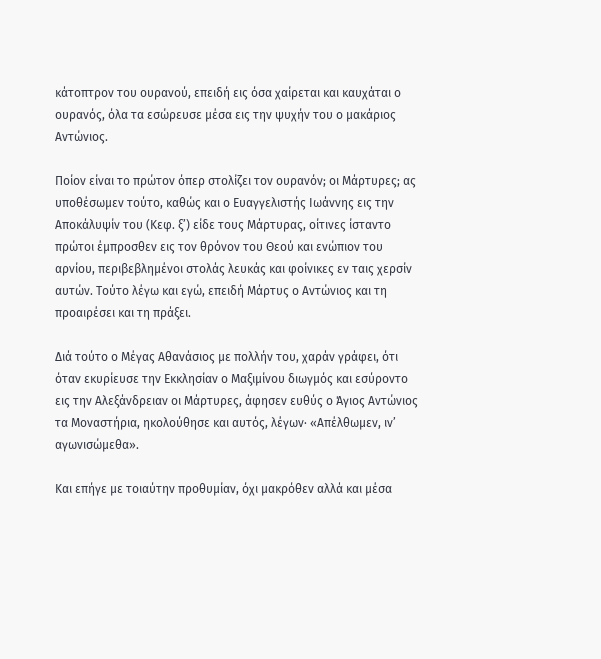κάτοπτρον του ουρανού, επειδή εις όσα χαίρεται και καυχάται ο ουρανός, όλα τα εσώρευσε μέσα εις την ψυχήν του ο μακάριος Αντώνιος.

Ποίον είναι το πρώτον όπερ στολίζει τον ουρανόν; οι Μάρτυρες; ας υποθέσωμεν τούτο, καθώς και ο Ευαγγελιστής Ιωάννης εις την Αποκάλυψίν του (Κεφ. ξ’) είδε τους Μάρτυρας, οίτινες ίσταντο πρώτοι έμπροσθεν εις τον θρόνον του Θεού και ενώπιον του αρνίου, περιβεβλημένοι στολάς λευκάς και φοίνικες εν ταις χερσίν αυτών. Τούτο λέγω και εγώ, επειδή Μάρτυς ο Αντώνιος και τη προαιρέσει και τη πράξει.

Διά τούτο ο Μέγας Αθανάσιος με πολλήν του, χαράν γράφει, ότι όταν εκυρίευσε την Εκκλησίαν ο Μαξιμίνου διωγμός και εσύροντο εις την Αλεξάνδρειαν οι Μάρτυρες, άφησεν ευθύς ο Άγιος Αντώνιος τα Μοναστήρια, ηκολούθησε και αυτός, λέγων· «Απέλθωμεν, ιν’ αγωνισώμεθα».

Και επήγε με τοιαύτην προθυμίαν, όχι μακρόθεν αλλά και μέσα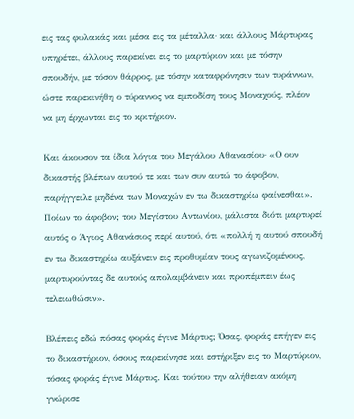εις τας φυλακάς και μέσα εις τα μέταλλα· και άλλους Μάρτυρας υπηρέτει, άλλους παρεκίνει εις το μαρτύριον και με τόσην σπουδήν, με τόσον θάρρος, με τόσην καταφρόνησιν των τυράννων, ώστε παρεκινήθη ο τύραννος να εμποδίση τους Μοναχούς, πλέον να μη έρχωνται εις το κριτήριον.

Και άκουσον τα ίδια λόγια του Μεγάλου Αθανασίου· «Ο ουν δικαστής βλέπων αυτού τε και των συν αυτώ το άφοβον, παρήγγειλε μηδένα των Μοναχών εν τω δικαστηρίω φαίνεσθαι». Ποίων το άφοβον; του Μεγίστου Αντωνίου, μάλιστα διότι μαρτυρεί αυτός ο Άγιος Αθανάσιος περί αυτού, ότι «πολλή η αυτού σπουδή εν τω δικαστηρίω αυξάνειν εις προθυμίαν τους αγωνιζομένους, μαρτυρούντας δε αυτούς απολαμβάνειν και προπέμπειν έως τελειωθώσιν».

Βλέπεις εδώ πόσας φοράς έγινε Μάρτυς; Όσας, φοράς επήγεν εις το δικαστήριον, όσους παρεκίνησε και εστήριξεν εις το Μαρτύριον, τόσας φοράς έγινε Μάρτυς. Και τούτου την αλήθειαν ακόμη γνώρισε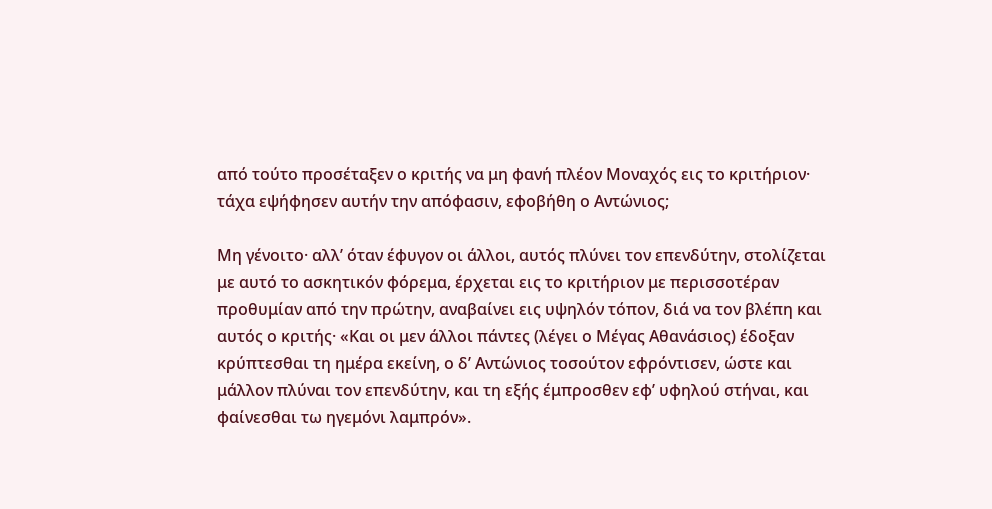από τούτο προσέταξεν ο κριτής να μη φανή πλέον Μοναχός εις το κριτήριον· τάχα εψήφησεν αυτήν την απόφασιν, εφοβήθη ο Αντώνιος;

Μη γένοιτο· αλλ’ όταν έφυγον οι άλλοι, αυτός πλύνει τον επενδύτην, στολίζεται με αυτό το ασκητικόν φόρεμα, έρχεται εις το κριτήριον με περισσοτέραν προθυμίαν από την πρώτην, αναβαίνει εις υψηλόν τόπον, διά να τον βλέπη και αυτός ο κριτής· «Και οι μεν άλλοι πάντες (λέγει ο Μέγας Αθανάσιος) έδοξαν κρύπτεσθαι τη ημέρα εκείνη, ο δ’ Αντώνιος τοσούτον εφρόντισεν, ώστε και μάλλον πλύναι τον επενδύτην, και τη εξής έμπροσθεν εφ’ υφηλού στήναι, και φαίνεσθαι τω ηγεμόνι λαμπρόν».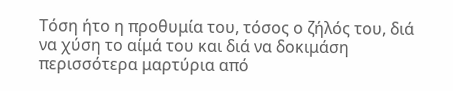Τόση ήτο η προθυμία του, τόσος ο ζήλός του, διά να χύση το αίμά του και διά να δοκιμάση περισσότερα μαρτύρια από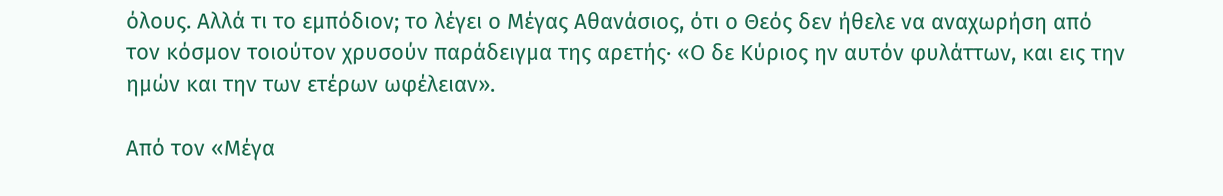όλους. Αλλά τι το εμπόδιον; το λέγει ο Μέγας Αθανάσιος, ότι ο Θεός δεν ήθελε να αναχωρήση από τον κόσμον τοιούτον χρυσούν παράδειγμα της αρετής· «Ο δε Κύριος ην αυτόν φυλάττων, και εις την ημών και την των ετέρων ωφέλειαν».

Από τον «Μέγα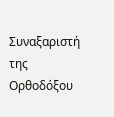Συναξαριστή της Ορθοδόξου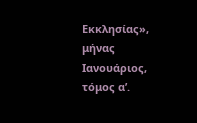Εκκλησίας», μήνας Ιανουάριος, τόμος α’.